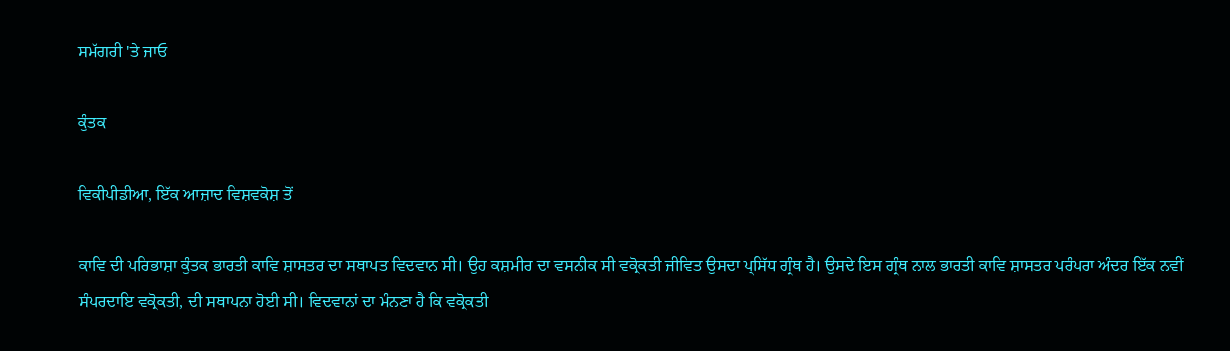ਸਮੱਗਰੀ 'ਤੇ ਜਾਓ

ਕੁੰਤਕ

ਵਿਕੀਪੀਡੀਆ, ਇੱਕ ਆਜ਼ਾਦ ਵਿਸ਼ਵਕੋਸ਼ ਤੋਂ

ਕਾਵਿ ਦੀ ਪਰਿਭਾਸ਼ਾ ਕੁੰਤਕ ਭਾਰਤੀ ਕਾਵਿ ਸ਼ਾਸਤਰ ਦਾ ਸਥਾਪਤ ਵਿਦਵਾਨ ਸੀ। ਉਹ ਕਸ਼ਮੀਰ ਦਾ ਵਸਨੀਕ ਸੀ ਵਕ੍ਰੋਕਤੀ ਜੀਵਿਤ ਉਸਦਾ ਪ੍ਸਿੱਧ ਗ੍ਰੰਥ ਹੈ। ਉਸਦੇ ਇਸ ਗ੍ਰੰਥ ਨਾਲ ਭਾਰਤੀ ਕਾਵਿ ਸ਼ਾਸਤਰ ਪਰੰਪਰਾ ਅੰਦਰ ਇੱਕ ਨਵੀਂ ਸੰਪਰਦਾਇ ਵਕ੍ਰੋਕਤੀ, ਦੀ ਸਥਾਪਨਾ ਹੋਈ ਸੀ। ਵਿਦਵਾਨਾਂ ਦਾ ਮੰਨਣਾ ਹੈ ਕਿ ਵਕ੍ਰੋਕਤੀ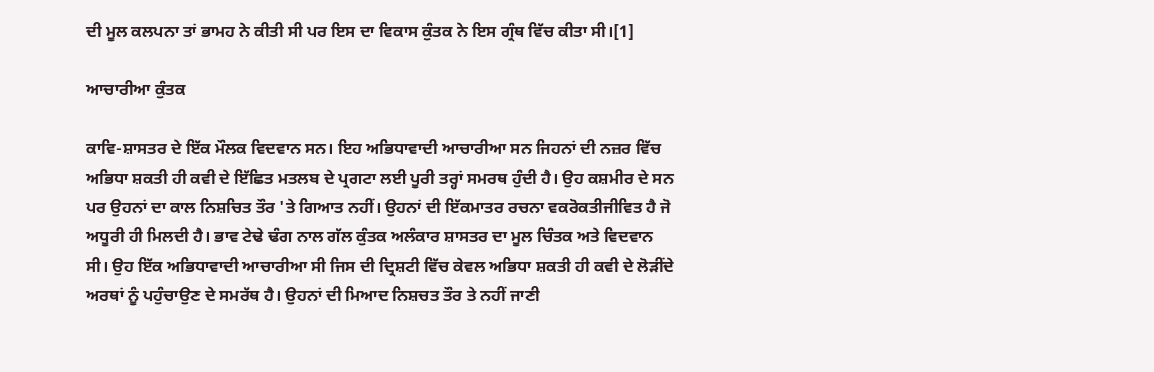ਦੀ ਮੂਲ ਕਲਪਨਾ ਤਾਂ ਭਾਮਹ ਨੇ ਕੀਤੀ ਸੀ ਪਰ ਇਸ ਦਾ ਵਿਕਾਸ ਕੁੰਤਕ ਨੇ ਇਸ ਗ੍ਰੰਥ ਵਿੱਚ ਕੀਤਾ ਸੀ।[1]

ਆਚਾਰੀਆ ਕੁੰਤਕ

ਕਾਵਿ-ਸ਼ਾਸਤਰ ਦੇ ਇੱਕ ਮੌਲਕ ਵਿਦਵਾਨ ਸਨ। ਇਹ ਅਭਿਧਾਵਾਦੀ ਆਚਾਰੀਆ ਸਨ ਜਿਹਨਾਂ ਦੀ ਨਜ਼ਰ ਵਿੱਚ ਅਭਿਧਾ ਸ਼ਕਤੀ ਹੀ ਕਵੀ ਦੇ ਇੱਛਿਤ ਮਤਲਬ ਦੇ ਪ੍ਰਗਟਾ ਲਈ ਪੂਰੀ ਤਰ੍ਹਾਂ ਸਮਰਥ ਹੁੰਦੀ ਹੈ। ਉਹ ਕਸ਼ਮੀਰ ਦੇ ਸਨ ਪਰ ਉਹਨਾਂ ਦਾ ਕਾਲ ਨਿਸ਼ਚਿਤ ਤੌਰ 'ਤੇ ਗਿਆਤ ਨਹੀਂ। ਉਹਨਾਂ ਦੀ ਇੱਕਮਾਤਰ ਰਚਨਾ ਵਕਰੋਕਤੀਜੀਵਿਤ ਹੈ ਜੋ ਅਧੂਰੀ ਹੀ ਮਿਲਦੀ ਹੈ। ਭਾਵ ਟੇਢੇ ਢੰਗ ਨਾਲ ਗੱਲ ਕੁੰਤਕ ਅਲੰਕਾਰ ਸ਼ਾਸਤਰ ਦਾ ਮੂਲ ਚਿੰਤਕ ਅਤੇ ਵਿਦਵਾਨ ਸੀ। ਉਹ ਇੱਕ ਅਭਿਧਾਵਾਦੀ ਆਚਾਰੀਆ ਸੀ ਜਿਸ ਦੀ ਦ੍ਰਿਸ਼ਟੀ ਵਿੱਚ ਕੇਵਲ ਅਭਿਧਾ ਸ਼ਕਤੀ ਹੀ ਕਵੀ ਦੇ ਲੋੜੀਂਦੇ ਅਰਥਾਂ ਨੂੰ ਪਹੁੰਚਾਉਣ ਦੇ ਸਮਰੱਥ ਹੈ। ਉਹਨਾਂ ਦੀ ਮਿਆਦ ਨਿਸ਼ਚਤ ਤੌਰ ਤੇ ਨਹੀਂ ਜਾਣੀ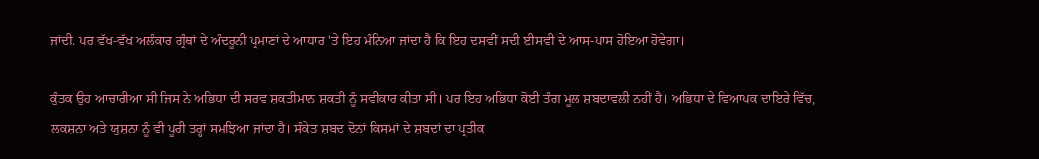ਜਾਂਦੀ. ਪਰ ਵੱਖ-ਵੱਖ ਅਲੰਕਾਰ ਗ੍ਰੰਥਾਂ ਦੇ ਅੰਦਰੂਨੀ ਪ੍ਰਮਾਣਾਂ ਦੇ ਆਧਾਰ 'ਤੇ ਇਹ ਮੰਨਿਆ ਜਾਂਦਾ ਹੈ ਕਿ ਇਹ ਦਸਵੀਂ ਸਦੀ ਈਸਵੀ ਦੇ ਆਸ-ਪਾਸ ਹੋਇਆ ਹੋਵੇਗਾ।

ਕੁੰਤਕ ਉਹ ਆਚਾਰੀਆ ਸੀ ਜਿਸ ਨੇ ਅਭਿਧਾ ਦੀ ਸਰਵ ਸ਼ਕਤੀਮਾਨ ਸ਼ਕਤੀ ਨੂੰ ਸਵੀਕਾਰ ਕੀਤਾ ਸੀ। ਪਰ ਇਹ ਅਭਿਧਾ ਕੋਈ ਤੰਗ ਮੂਲ ਸ਼ਬਦਾਵਲੀ ਨਹੀਂ ਹੈ। ਅਭਿਧਾ ਦੇ ਵਿਆਪਕ ਦਾਇਰੇ ਵਿੱਚ, ਲਕਸ਼ਨਾ ਅਤੇ ਯੁਸ਼ਨਾ ਨੂੰ ਵੀ ਪੂਰੀ ਤਰ੍ਹਾਂ ਸਮਝਿਆ ਜਾਂਦਾ ਹੈ। ਸੰਕੇਤ ਸ਼ਬਦ ਦੋਨਾਂ ਕਿਸਮਾਂ ਦੇ ਸ਼ਬਦਾਂ ਦਾ ਪ੍ਰਤੀਕ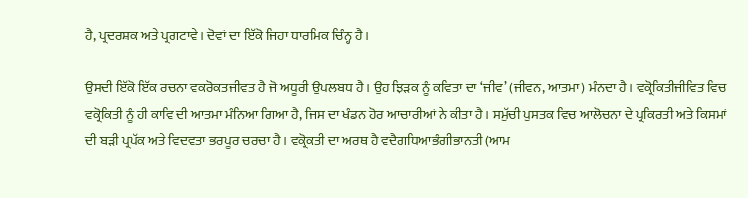ਹੈ, ਪ੍ਰਦਰਸ਼ਕ ਅਤੇ ਪ੍ਰਗਟਾਵੇ। ਦੋਵਾਂ ਦਾ ਇੱਕੋ ਜਿਹਾ ਧਾਰਮਿਕ ਚਿੰਨ੍ਹ ਹੈ।

ਉਸਦੀ ਇੱਕੋ ਇੱਕ ਰਚਨਾ ਵਕਰੋਕਤਜੀਵਤ ਹੈ ਜੋ ਅਧੂਰੀ ਉਪਲਬਧ ਹੈ। ਉਹ ਝਿੜਕ ਨੂੰ ਕਵਿਤਾ ਦਾ ‘ਜੀਵ’ (ਜੀਵਨ, ਆਤਮਾ) ਮੰਨਦਾ ਹੈ। ਵਕ੍ਰੋਕਿਤੀਜੀਵਿਤ ਵਿਚ ਵਕ੍ਰੋਕਿਤੀ ਨੂੰ ਹੀ ਕਾਵਿ ਦੀ ਆਤਮਾ ਮੰਨਿਆ ਗਿਆ ਹੈ, ਜਿਸ ਦਾ ਖੰਡਨ ਹੋਰ ਆਚਾਰੀਆਂ ਨੇ ਕੀਤਾ ਹੈ। ਸਮੁੱਚੀ ਪੁਸਤਕ ਵਿਚ ਆਲੋਚਨਾ ਦੇ ਪ੍ਰਕਿਰਤੀ ਅਤੇ ਕਿਸਮਾਂ ਦੀ ਬੜੀ ਪ੍ਰਪੱਕ ਅਤੇ ਵਿਦਵਤਾ ਭਰਪੂਰ ਚਰਚਾ ਹੈ। ਵਕ੍ਰੋਕਤੀ ਦਾ ਅਰਥ ਹੈ ਵਦੈਗਧਿਆਭੰਗੀਭਾਨਤੀ (ਆਮ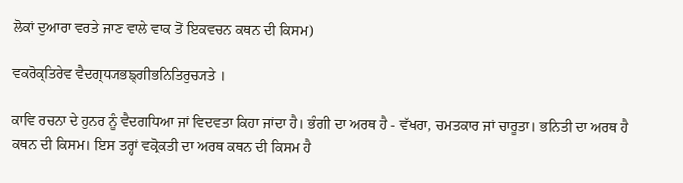ਲੋਕਾਂ ਦੁਆਰਾ ਵਰਤੇ ਜਾਣ ਵਾਲੇ ਵਾਕ ਤੋਂ ਇਕਵਚਨ ਕਥਨ ਦੀ ਕਿਸਮ)

ਵਕਰੋਕ੍ਤਿਰੇਵ ਵੈਦਗ੍ਧ੍ਯਭਙ੍ਗੀਭਨਿਤਿਰੁਚ੍ਯਤੇ ।

ਕਾਵਿ ਰਚਨਾ ਦੇ ਹੁਨਰ ਨੂੰ ਵੈਦਗਧਿਆ ਜਾਂ ਵਿਦਵਤਾ ਕਿਹਾ ਜਾਂਦਾ ਹੈ। ਭੰਗੀ ਦਾ ਅਰਥ ਹੈ - ਵੱਖਰਾ, ਚਮਤਕਾਰ ਜਾਂ ਚਾਰੂਤਾ। ਭਨਿਤੀ ਦਾ ਅਰਥ ਹੈ ਕਥਨ ਦੀ ਕਿਸਮ। ਇਸ ਤਰ੍ਹਾਂ ਵਕ੍ਰੋਕਤੀ ਦਾ ਅਰਥ ਕਥਨ ਦੀ ਕਿਸਮ ਹੈ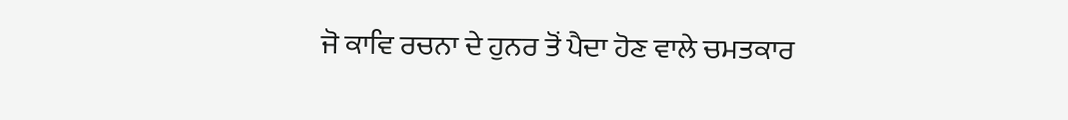ਜੋ ਕਾਵਿ ਰਚਨਾ ਦੇ ਹੁਨਰ ਤੋਂ ਪੈਦਾ ਹੋਣ ਵਾਲੇ ਚਮਤਕਾਰ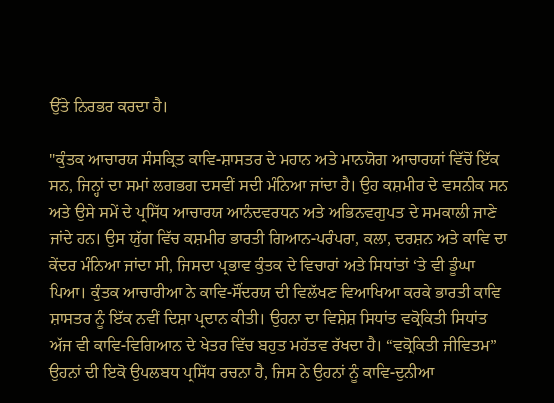ਉੱਤੇ ਨਿਰਭਰ ਕਰਦਾ ਹੈ।

"ਕੁੰਤਕ ਆਚਾਰਯ ਸੰਸਕ੍ਰਿਤ ਕਾਵਿ-ਸ਼ਾਸਤਰ ਦੇ ਮਹਾਨ ਅਤੇ ਮਾਨਯੋਗ ਆਚਾਰਯਾਂ ਵਿੱਚੋਂ ਇੱਕ ਸਨ, ਜਿਨ੍ਹਾਂ ਦਾ ਸਮਾਂ ਲਗਭਗ ਦਸਵੀਂ ਸਦੀ ਮੰਨਿਆ ਜਾਂਦਾ ਹੈ। ਉਹ ਕਸ਼ਮੀਰ ਦੇ ਵਸਨੀਕ ਸਨ ਅਤੇ ਉਸੇ ਸਮੇਂ ਦੇ ਪ੍ਰਸਿੱਧ ਆਚਾਰਯ ਆਨੰਦਵਰਧਨ ਅਤੇ ਅਭਿਨਵਗੁਪਤ ਦੇ ਸਮਕਾਲੀ ਜਾਣੇ ਜਾਂਦੇ ਹਨ। ਉਸ ਯੁੱਗ ਵਿੱਚ ਕਸ਼ਮੀਰ ਭਾਰਤੀ ਗਿਆਨ-ਪਰੰਪਰਾ, ਕਲਾ, ਦਰਸ਼ਨ ਅਤੇ ਕਾਵਿ ਦਾ ਕੇਂਦਰ ਮੰਨਿਆ ਜਾਂਦਾ ਸੀ, ਜਿਸਦਾ ਪ੍ਰਭਾਵ ਕੁੰਤਕ ਦੇ ਵਿਚਾਰਾਂ ਅਤੇ ਸਿਧਾਂਤਾਂ ‘ਤੇ ਵੀ ਡੂੰਘਾ ਪਿਆ। ਕੁੰਤਕ ਆਚਾਰੀਆ ਨੇ ਕਾਵਿ-ਸੌਂਦਰਯ ਦੀ ਵਿਲੱਖਣ ਵਿਆਖਿਆ ਕਰਕੇ ਭਾਰਤੀ ਕਾਵਿ ਸ਼ਾਸਤਰ ਨੂੰ ਇੱਕ ਨਵੀਂ ਦਿਸ਼ਾ ਪ੍ਰਦਾਨ ਕੀਤੀ। ਉਹਨਾ ਦਾ ਵਿਸ਼ੇਸ਼ ਸਿਧਾਂਤ ਵਕ੍ਰੋਕਿਤੀ ਸਿਧਾਂਤ ਅੱਜ ਵੀ ਕਾਵਿ-ਵਿਗਿਆਨ ਦੇ ਖੇਤਰ ਵਿੱਚ ਬਹੁਤ ਮਹੱਤਵ ਰੱਖਦਾ ਹੈ। “ਵਕ੍ਰੋਕਿਤੀ ਜੀਵਿਤਮ” ਉਹਨਾਂ ਦੀ ਇਕੋ ਉਪਲਬਧ ਪ੍ਰਸਿੱਧ ਰਚਨਾ ਹੈ, ਜਿਸ ਨੇ ਉਹਨਾਂ ਨੂੰ ਕਾਵਿ-ਦੁਨੀਆ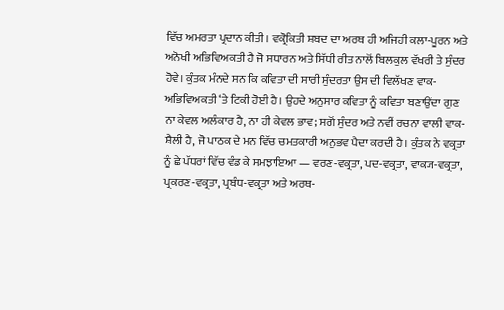ਵਿੱਚ ਅਮਰਤਾ ਪ੍ਰਦਾਨ ਕੀਤੀ। ਵਕ੍ਰੋਕਿਤੀ ਸ਼ਬਦ ਦਾ ਅਰਥ ਹੀ ਅਜਿਹੀ ਕਲਾ-ਪੂਰਨ ਅਤੇ ਅਨੋਖੀ ਅਭਿਵਿਅਕਤੀ ਹੈ ਜੋ ਸਧਾਰਨ ਅਤੇ ਸਿੱਧੀ ਰੀਤ ਨਾਲੋਂ ਬਿਲਕੁਲ ਵੱਖਰੀ ਤੇ ਸੁੰਦਰ ਹੋਵੇ। ਕੁੰਤਕ ਮੰਨਦੇ ਸਨ ਕਿ ਕਵਿਤਾ ਦੀ ਸਾਰੀ ਸੁੰਦਰਤਾ ਉਸ ਦੀ ਵਿਲੱਖਣ ਵਾਕ-ਅਭਿਵਿਅਕਤੀ ‘ਤੇ ਟਿਕੀ ਹੋਈ ਹੈ। ਉਹਦੇ ਅਨੁਸਾਰ ਕਵਿਤਾ ਨੂੰ ਕਵਿਤਾ ਬਣਾਉਂਦਾ ਗੁਣ ਨਾ ਕੇਵਲ ਅਲੰਕਾਰ ਹੈ, ਨਾ ਹੀ ਕੇਵਲ ਭਾਵ; ਸਗੋਂ ਸੁੰਦਰ ਅਤੇ ਨਵੀਂ ਰਚਨਾ ਵਾਲੀ ਵਾਕ-ਸ਼ੈਲੀ ਹੈ, ਜੋ ਪਾਠਕ ਦੇ ਮਨ ਵਿੱਚ ਚਮਤਕਾਰੀ ਅਨੁਭਵ ਪੈਦਾ ਕਰਦੀ ਹੈ। ਕੁੰਤਕ ਨੇ ਵਕ੍ਰਤਾ ਨੂੰ ਛੇ ਪੱਧਰਾਂ ਵਿੱਚ ਵੰਡ ਕੇ ਸਮਝਾਇਆ — ਵਰਣ-ਵਕ੍ਰਤਾ, ਪਦ-ਵਕ੍ਰਤਾ, ਵਾਕ੍ਯ-ਵਕ੍ਰਤਾ, ਪ੍ਰਕਰਣ-ਵਕ੍ਰਤਾ, ਪ੍ਰਬੰਧ-ਵਕ੍ਰਤਾ ਅਤੇ ਅਰਥ-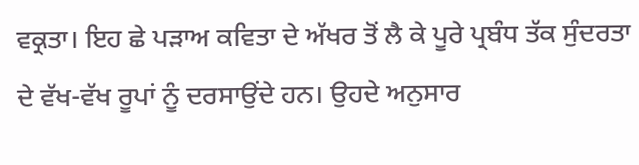ਵਕ੍ਰਤਾ। ਇਹ ਛੇ ਪੜਾਅ ਕਵਿਤਾ ਦੇ ਅੱਖਰ ਤੋਂ ਲੈ ਕੇ ਪੂਰੇ ਪ੍ਰਬੰਧ ਤੱਕ ਸੁੰਦਰਤਾ ਦੇ ਵੱਖ-ਵੱਖ ਰੂਪਾਂ ਨੂੰ ਦਰਸਾਉਂਦੇ ਹਨ। ਉਹਦੇ ਅਨੁਸਾਰ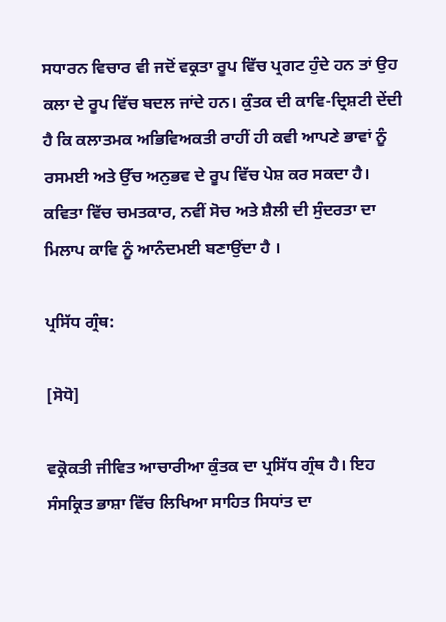ਸਧਾਰਨ ਵਿਚਾਰ ਵੀ ਜਦੋਂ ਵਕ੍ਰਤਾ ਰੂਪ ਵਿੱਚ ਪ੍ਰਗਟ ਹੁੰਦੇ ਹਨ ਤਾਂ ਉਹ ਕਲਾ ਦੇ ਰੂਪ ਵਿੱਚ ਬਦਲ ਜਾਂਦੇ ਹਨ। ਕੁੰਤਕ ਦੀ ਕਾਵਿ-ਦ੍ਰਿਸ਼ਟੀ ਦੇਂਦੀ ਹੈ ਕਿ ਕਲਾਤਮਕ ਅਭਿਵਿਅਕਤੀ ਰਾਹੀਂ ਹੀ ਕਵੀ ਆਪਣੇ ਭਾਵਾਂ ਨੂੰ ਰਸਮਈ ਅਤੇ ਉੱਚ ਅਨੁਭਵ ਦੇ ਰੂਪ ਵਿੱਚ ਪੇਸ਼ ਕਰ ਸਕਦਾ ਹੈ। ਕਵਿਤਾ ਵਿੱਚ ਚਮਤਕਾਰ, ਨਵੀਂ ਸੋਚ ਅਤੇ ਸ਼ੈਲੀ ਦੀ ਸੁੰਦਰਤਾ ਦਾ ਮਿਲਾਪ ਕਾਵਿ ਨੂੰ ਆਨੰਦਮਈ ਬਣਾਉਂਦਾ ਹੈ ।

ਪ੍ਰਸਿੱਧ ਗ੍ਰੰਥ:

[ਸੋਧੋ]

ਵਕ੍ਰੋਕਤੀ ਜੀਵਿਤ ਆਚਾਰੀਆ ਕੁੰਤਕ ਦਾ ਪ੍ਰਸਿੱਧ ਗ੍ਰੰਥ ਹੈ। ਇਹ ਸੰਸਕ੍ਰਿਤ ਭਾਸ਼ਾ ਵਿੱਚ ਲਿਖਿਆ ਸਾਹਿਤ ਸਿਧਾਂਤ ਦਾ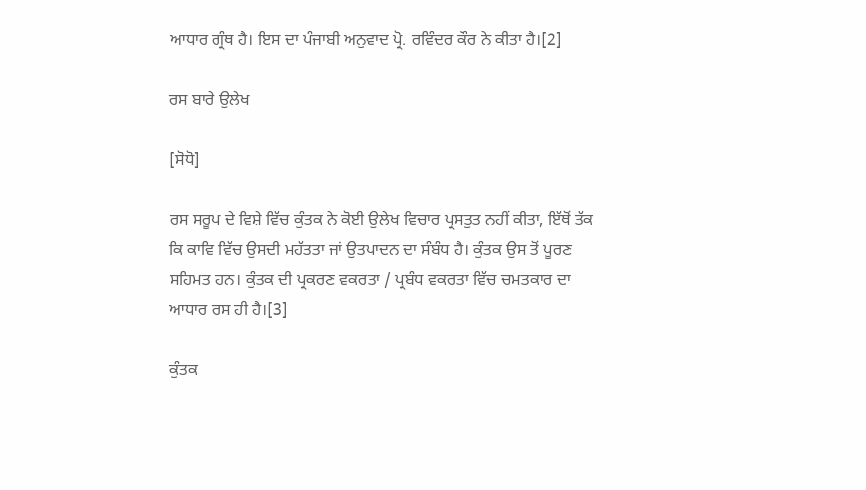ਆਧਾਰ ਗ੍ਰੰਥ ਹੈ। ਇਸ ਦਾ ਪੰਜਾਬੀ ਅਨੁਵਾਦ ਪ੍ਰੋ. ਰਵਿੰਦਰ ਕੌਰ ਨੇ ਕੀਤਾ ਹੈ।[2]

ਰਸ ਬਾਰੇ ਉਲੇਖ

[ਸੋਧੋ]

ਰਸ ਸਰੂਪ ਦੇ ਵਿਸ਼ੇ ਵਿੱਚ ਕੁੰਤਕ ਨੇ ਕੋਈ ਉਲੇਖ ਵਿਚਾਰ ਪ੍ਰਸਤੁਤ ਨਹੀਂ ਕੀਤਾ, ਇੱਥੋਂ ਤੱਕ ਕਿ ਕਾਵਿ ਵਿੱਚ ਉਸਦੀ ਮਹੱਤਤਾ ਜਾਂ ਉਤਪਾਦਨ ਦਾ ਸੰਬੰਧ ਹੈ। ਕੁੰਤਕ ਉਸ ਤੋਂ ਪੂਰਣ ਸਹਿਮਤ ਹਨ। ਕੁੰਤਕ ਦੀ ਪ੍ਰਕਰਣ ਵਕਰਤਾ / ਪ੍ਰਬੰਧ ਵਕਰਤਾ ਵਿੱਚ ਚਮਤਕਾਰ ਦਾ ਆਧਾਰ ਰਸ ਹੀ ਹੈ।[3]

ਕੁੰਤਕ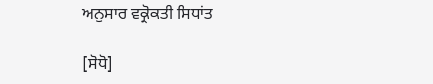ਅਨੁਸਾਰ ਵਕ੍ਰੋਕਤੀ ਸਿਧਾਂਤ

[ਸੋਧੋ]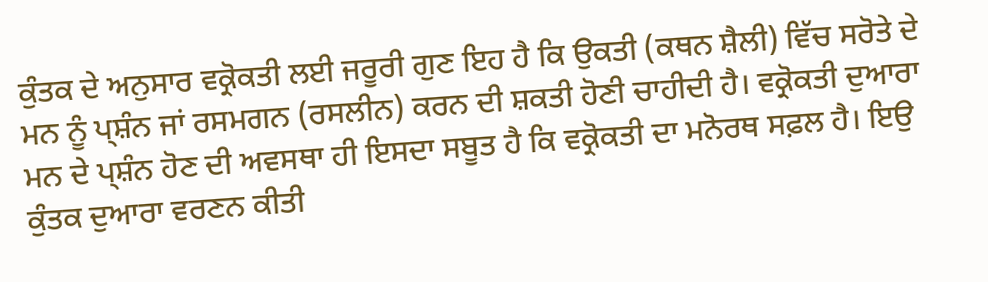ਕੁੰਤਕ ਦੇ ਅਨੁਸਾਰ ਵਕ੍ਰੋਕਤੀ ਲਈ ਜਰੂਰੀ ਗੁਣ ਇਹ ਹੈ ਕਿ ਉਕਤੀ (ਕਥਨ ਸ਼ੈਲੀ) ਵਿੱਚ ਸਰੋਤੇ ਦੇ ਮਨ ਨੂੰ ਪ੍ਸ਼ੰਨ ਜਾਂ ਰਸਮਗਨ (ਰਸਲੀਨ) ਕਰਨ ਦੀ ਸ਼ਕਤੀ ਹੋਣੀ ਚਾਹੀਦੀ ਹੈ। ਵਕ੍ਰੋਕਤੀ ਦੁਆਰਾ ਮਨ ਦੇ ਪ੍ਸ਼ੰਨ ਹੋਣ ਦੀ ਅਵਸਥਾ ਹੀ ਇਸਦਾ ਸਬੂਤ ਹੈ ਕਿ ਵਕ੍ਰੋਕਤੀ ਦਾ ਮਨੋਰਥ ਸਫ਼ਲ ਹੈ। ਇਉ ਕੁੰਤਕ ਦੁਆਰਾ ਵਰਣਨ ਕੀਤੀ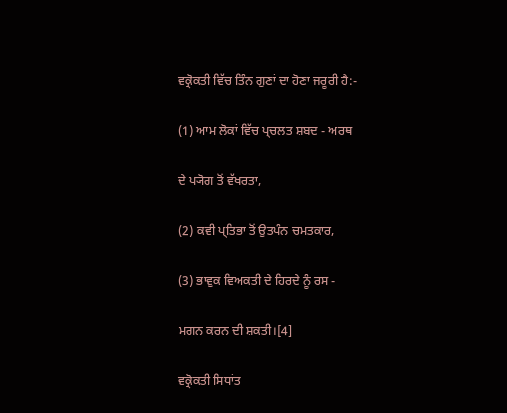ਵਕ੍ਰੋਕਤੀ ਵਿੱਚ ਤਿੰਨ ਗੁਣਾਂ ਦਾ ਹੋਣਾ ਜਰੂਰੀ ਹੈ:-

(1) ਆਮ ਲੋਕਾਂ ਵਿੱਚ ਪ੍ਚਲਤ ਸ਼ਬਦ - ਅਰਥ

ਦੇ ਪ੍ਯੋਗ ਤੋਂ ਵੱਖਰਤਾ,

(2) ਕਵੀ ਪ੍ਤਿਭਾ ਤੋਂ ਉਤਪੰਨ ਚਮਤਕਾਰ,

(3) ਭਾਵੁਕ ਵਿਅਕਤੀ ਦੇ ਹਿਰਦੇ ਨੂੰ ਰਸ -

ਮਗਨ ਕਰਨ ਦੀ ਸ਼ਕਤੀ।[4]

ਵਕ੍ਰੋਕਤੀ ਸਿਧਾਂਤ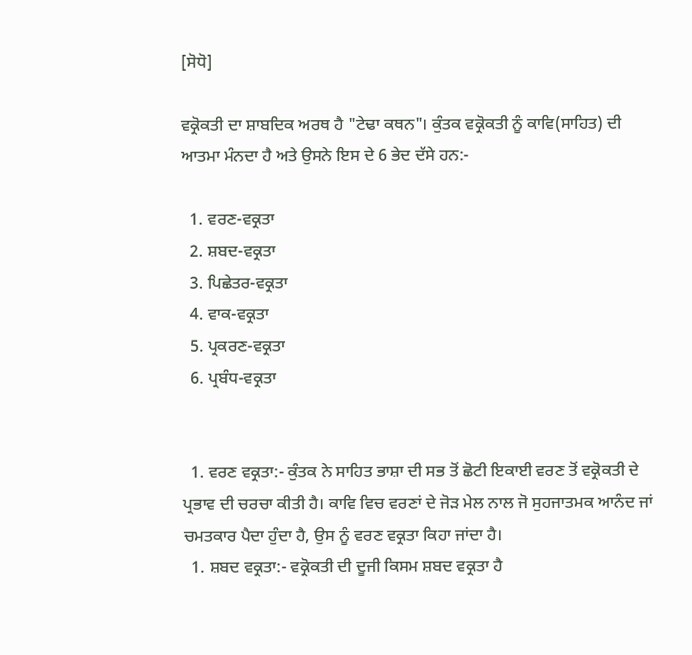[ਸੋਧੋ]

ਵਕ੍ਰੋਕਤੀ ਦਾ ਸ਼ਾਬਦਿਕ ਅਰਥ ਹੈ "ਟੇਢਾ ਕਥਨ"। ਕੁੰਤਕ ਵਕ੍ਰੋਕਤੀ ਨੂੰ ਕਾਵਿ(ਸਾਹਿਤ) ਦੀ ਆਤਮਾ ਮੰਨਦਾ ਹੈ ਅਤੇ ਉਸਨੇ ਇਸ ਦੇ 6 ਭੇਦ ਦੱਸੇ ਹਨ:-

  1. ਵਰਣ-ਵਕ੍ਰਤਾ
  2. ਸ਼ਬਦ-ਵਕ੍ਰਤਾ
  3. ਪਿਛੇਤਰ-ਵਕ੍ਰਤਾ
  4. ਵਾਕ-ਵਕ੍ਰਤਾ
  5. ਪ੍ਰਕਰਣ-ਵਕ੍ਰਤਾ
  6. ਪ੍ਰਬੰਧ-ਵਕ੍ਰਤਾ


  1. ਵਰਣ ਵਕ੍ਰਤਾ:- ਕੁੰਤਕ ਨੇ ਸਾਹਿਤ ਭਾਸ਼ਾ ਦੀ ਸਭ ਤੋਂ ਛੋਟੀ ਇਕਾਈ ਵਰਣ ਤੋਂ ਵਕ੍ਰੋਕਤੀ ਦੇ ਪ੍ਰਭਾਵ ਦੀ ਚਰਚਾ ਕੀਤੀ ਹੈ। ਕਾਵਿ ਵਿਚ ਵਰਣਾਂ ਦੇ ਜੋੜ ਮੇਲ ਨਾਲ ਜੋ ਸੁਹਜਾਤਮਕ ਆਨੰਦ ਜਾਂ ਚਮਤਕਾਰ ਪੈਦਾ ਹੁੰਦਾ ਹੈ, ਉਸ ਨੂੰ ਵਰਣ ਵਕ੍ਰਤਾ ਕਿਹਾ ਜਾਂਦਾ ਹੈ।
  1. ਸ਼ਬਦ ਵਕ੍ਰਤਾ:- ਵਕ੍ਰੋਕਤੀ ਦੀ ਦੂਜੀ ਕਿਸਮ ਸ਼ਬਦ ਵਕ੍ਰਤਾ ਹੈ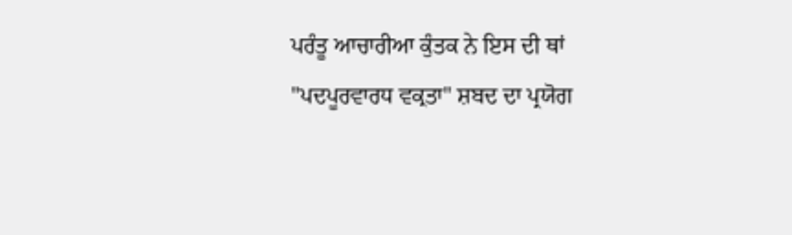ਪਰੰਤੂ ਆਚਾਰੀਆ ਕੁੰਤਕ ਨੇ ਇਸ ਦੀ ਥਾਂ "ਪਦਪੂਰਵਾਰਧ ਵਕ੍ਰਤਾ" ਸ਼ਬਦ ਦਾ ਪ੍ਰਯੋਗ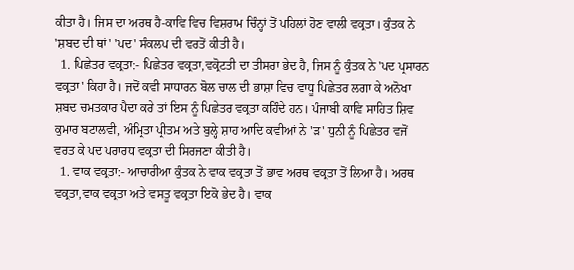ਕੀਤਾ ਹੈ। ਜਿਸ ਦਾ ਅਰਥ‍‍ ਹੈ-ਕਾਵਿ ਵਿਚ ਵਿਸ਼ਰਾਮ ਚਿੰਨ੍ਹਾਂ ਤੋਂ ਪਹਿਲਾਂ ਹੋਣ ਵਾਲੀ ਵਕ੍ਰਤਾ। ਕੁੰਤਕ ਨੇ 'ਸ਼ਬਦ ਦੀ ਥਾਂ' 'ਪਦ' ਸੰਕਲਪ ਦੀ ਵਰਤੋਂ ਕੀਤੀ ਹੈ।
  1. ਪਿਛੇਤਰ ਵਕ੍ਰਤਾ:- ਪਿਛੇਤਰ ਵਕ੍ਰਤਾ,ਵਕ੍ਰੋਟਤੀ ਦਾ ਤੀਸਰਾ ਭੇਦ ਹੈ, ਜਿਸ ਨੂੰ ਕੁੰਤਕ ਨੇ 'ਪਦ ਪ੍ਰਸਾਰਨ ਵਕ੍ਰਤਾ' ਕਿਹਾ ਹੈ। ਜਦੋਂ ਕਵੀ ਸਾਧਾਰਨ ਬੋਲ ਚਾਲ ਦੀ ਭਾਸ਼ਾ ਵਿਚ ਵਾਧੂ ਪਿਛੇਤਰ ਲਗਾ ਕੇ ਅਨੋਖਾ ਸ਼ਬਦ ਚਮਤਕਾਰ ਪੈਦਾ ਕਰੇ ਤਾਂ ਇਸ ਨੂੰ ਪਿਛੇਤਰ ਵਕ੍ਰਤਾ ਕਹਿੰਦੇ ਹਨ। ਪੰਜਾਬੀ ਕਾਵਿ ਸਾਹਿਤ ਸ਼ਿਵ ਕੁਮਾਰ ਬਟਾਲਵੀ, ਅੰਮ੍ਰਿਤਾ ਪ੍ਰੀਤਮ ਅਤੇ ਬੁਲ੍ਹੇ ਸ਼ਾਹ ਆਦਿ ਕਵੀਆਂ ਨੇ 'ੜ' ਧੁਨੀ ਨੂੰ ਪਿਛੇਤਰ ਵਜੋਂ ਵਰਤ ਕੇ ਪਦ ਪਰਾਰਧ ਵਕ੍ਰਤਾ ਦੀ ਸਿਰਜਣਾ ਕੀਤੀ ਹੈ।
  1. ਵਾਕ ਵਕ੍ਰਤਾ:- ਆਚਾਰੀਆ ਕੁੰਤਕ ਨੇ ਵਾਕ ਵਕ੍ਰਤਾ ਤੋਂ ਭਾਵ ਅਰਥ ਵਕ੍ਰਤਾ ਤੋਂ ਲਿਆ ਹੈ। ਅਰਥ ਵਕ੍ਰਤਾ,ਵਾਕ ਵਕ੍ਰਤਾ ਅਤੇ ਵਸਤੂ ਵਕ੍ਰਤਾ ਇਕੋ ਭੇਦ ਹੈ। ਵਾਕ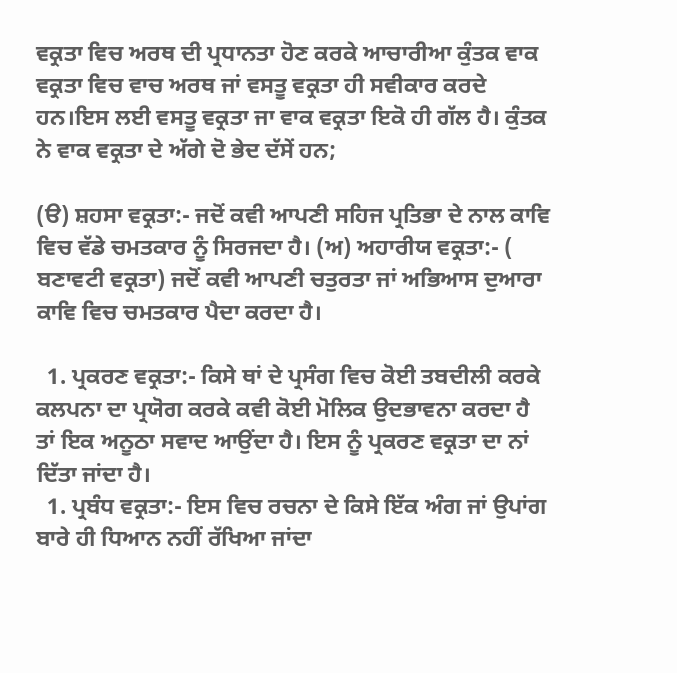ਵਕ੍ਰਤਾ ਵਿਚ ਅਰਥ ਦੀ ਪ੍ਰਧਾਨਤਾ ਹੋਣ ਕਰਕੇ ਆਚਾਰੀਆ ਕੁੰਤਕ ਵਾਕ ਵਕ੍ਰਤਾ ਵਿਚ ਵਾਚ ਅਰਥ ਜਾਂ ਵਸਤੂ ਵਕ੍ਰਤਾ ਹੀ ਸਵੀਕਾਰ ਕਰਦੇ ਹਨ।ਇਸ ਲਈ ਵਸਤੂ ਵਕ੍ਰਤਾ ਜਾ ਵਾਕ ਵਕ੍ਰਤਾ ਇਕੋ ਹੀ ਗੱਲ ਹੈ। ਕੁੰਤਕ ਨੇ ਵਾਕ ਵਕ੍ਰਤਾ ਦੇ ਅੱਗੇ ਦੋ ਭੇਦ ਦੱਸੇਂ ਹਨ;

(ੳ) ਸ਼ਹਸਾ ਵਕ੍ਰਤਾ:- ਜਦੋਂ ਕਵੀ ਆਪਣੀ ਸਹਿਜ ਪ੍ਰਤਿਭਾ ਦੇ ਨਾਲ ਕਾਵਿ ਵਿਚ ਵੱਡੇ ਚਮਤਕਾਰ ਨੂੰ ਸਿਰਜਦਾ ਹੈ। (ਅ) ਅਹਾਰੀਯ ਵਕ੍ਰਤਾ:- ( ਬਣਾਵਟੀ ਵਕ੍ਰਤਾ) ਜਦੋਂ ਕਵੀ ਆਪਣੀ ਚਤੁਰਤਾ ਜਾਂ ਅਭਿਆਸ ਦੁਆਰਾ ਕਾਵਿ ਵਿਚ ਚਮਤਕਾਰ ਪੈਦਾ ਕਰਦਾ ਹੈ।

  1. ਪ੍ਰਕਰਣ ਵਕ੍ਰਤਾ:- ਕਿਸੇ ਥਾਂ ਦੇ ਪ੍ਰਸੰਗ ਵਿਚ ਕੋਈ ਤਬਦੀਲੀ ਕਰਕੇ ਕਲਪਨਾ ਦਾ ਪ੍ਰਯੋਗ ਕਰਕੇ ਕਵੀ ਕੋਈ ਮੋਲਿਕ ਉਦਭਾਵਨਾ ਕਰਦਾ ਹੈ ਤਾਂ ਇਕ ਅਨੂਠਾ ਸਵਾਦ ਆਉਂਦਾ ਹੈ। ਇਸ ਨੂੰ ਪ੍ਰਕਰਣ ਵਕ੍ਰਤਾ ਦਾ ਨਾਂ ਦਿੱਤਾ ਜਾਂਦਾ ਹੈ।
  1. ਪ੍ਰਬੰਧ ਵਕ੍ਰਤਾ:- ਇਸ ਵਿਚ ਰਚਨਾ ਦੇ ਕਿਸੇ ਇੱਕ ਅੰਗ ਜਾਂ ਉਪਾਂਗ ਬਾਰੇ ਹੀ ਧਿਆਨ ਨਹੀਂ ਰੱਖਿਆ ਜਾਂਦਾ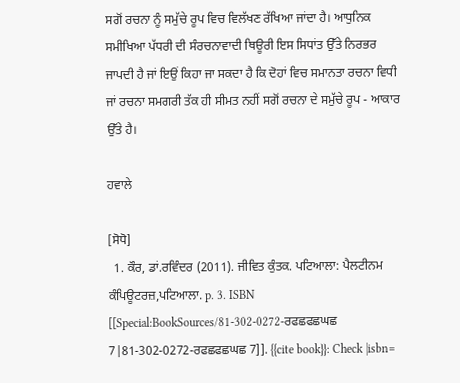ਸਗੋਂ ਰਚਨਾ ਨੂੰ ਸਮੁੱਚੇ ਰੂਪ ਵਿਚ ਵਿਲੱਖਣ ਰੱਖਿਆ ਜਾਂਦਾ ਹੈ। ਆਧੁਨਿਕ ਸਮੀਖਿਆ ਪੱਧਰੀ ਦੀ ਸੰਰਚਨਾਵਾਦੀ ਥਿਊਰੀ ਇਸ ਸਿਧਾਂਤ ਉੱਤੇ ਨਿਰਭਰ ਜਾਪਦੀ ਹੈ ਜਾਂ ਇਉਂ ਕਿਹਾ ਜਾ ਸਕਦਾ ਹੈ ਕਿ ਦੋਹਾਂ ਵਿਚ ਸਮਾਨਤਾ ਰਚਨਾ ਵਿਧੀ ਜਾਂ ਰਚਨਾ ਸਮਗਰੀ ਤੱਕ ਹੀ ਸੀਮਤ ਨਹੀਂ ਸਗੋਂ ਰਚਨਾ ਦੇ ਸਮੁੱਚੇ ਰੂਪ - ਆਕਾਰ ਉੱਤੇ ਹੈ।

ਹਵਾਲੇ

[ਸੋਧੋ]
  1. ਕੌਰ, ਡਾਂ.ਰਵਿੰਦਰ (2011). ਜੀਵਿਤ ਕੁੰਤਕ. ਪਟਿਆਲਾ: ਪੈਲਟੀਨਮ ਕੰਪਿਊਟਰਜ਼,ਪਟਿਆਲਾ. p. 3. ISBN [[Special:BookSources/81-302-0272-ਰਫਛਫਛਘਛ 7|81-302-0272-ਰਫਛਫਛਘਛ 7]]. {{cite book}}: Check |isbn=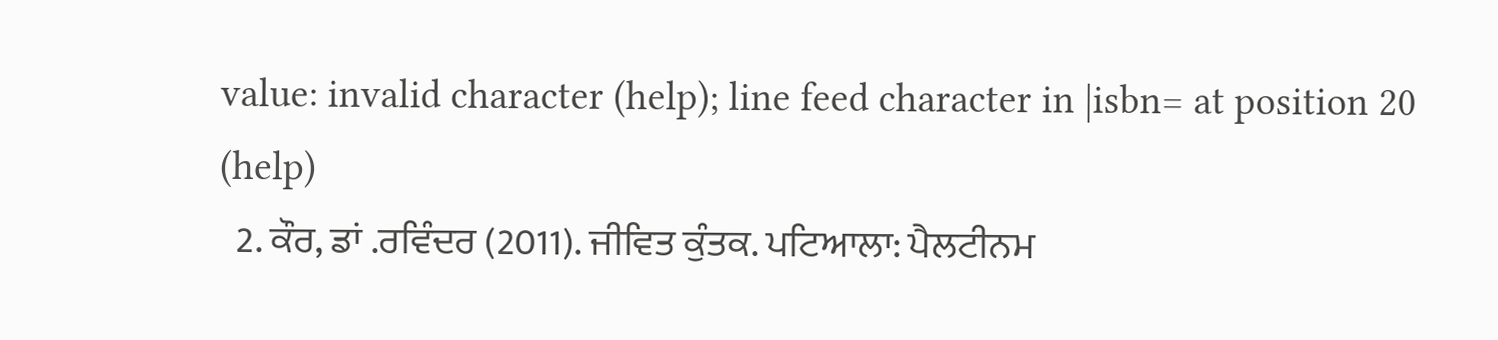value: invalid character (help); line feed character in |isbn= at position 20 (help)
  2. ਕੌਰ, ਡਾਂ .ਰਵਿੰਦਰ (2011). ਜੀਵਿਤ ਕੁੰਤਕ. ਪਟਿਆਲਾ: ਪੈਲਟੀਨਮ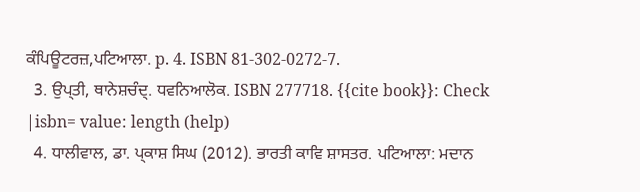ਕੰਪਿਊਟਰਜ਼,ਪਟਿਆਲਾ. p. 4. ISBN 81-302-0272-7.
  3. ਉਪ੍ਤੀ, ਥਾਨੇਸ਼ਚੰਦ੍. ਧਵਨਿਆਲੋਕ. ISBN 277718. {{cite book}}: Check |isbn= value: length (help)
  4. ਧਾਲੀਵਾਲ, ਡਾ. ਪ੍ਕਾਸ਼ ਸਿਘ (2012). ਭਾਰਤੀ ਕਾਵਿ ਸ਼ਾਸਤਰ. ਪਟਿਆਲਾ: ਮਦਾਨ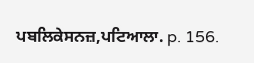ਪਬਲਿਕੇਸਨਜ਼,ਪਟਿਆਲਾ. p. 156.